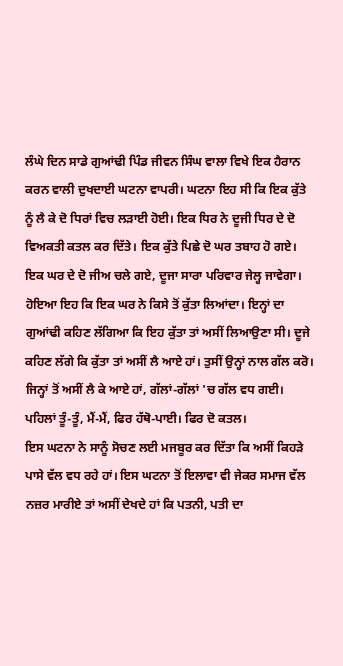ਲੰਘੇ ਦਿਨ ਸਾਡੇ ਗੁਆਂਢੀ ਪਿੰਡ ਜੀਵਨ ਸਿੰਘ ਵਾਲਾ ਵਿਖੇ ਇਕ ਹੈਰਾਨ ਕਰਨ ਵਾਲੀ ਦੁਖਦਾਈ ਘਟਨਾ ਵਾਪਰੀ। ਘਟਨਾ ਇਹ ਸੀ ਕਿ ਇਕ ਕੁੱਤੇ ਨੂੰ ਲੈ ਕੇ ਦੋ ਧਿਰਾਂ ਵਿਚ ਲੜਾਈ ਹੋਈ। ਇਕ ਧਿਰ ਨੇ ਦੂਜੀ ਧਿਰ ਦੇ ਦੋ ਵਿਅਕਤੀ ਕਤਲ ਕਰ ਦਿੱਤੇ। ਇਕ ਕੁੱਤੇ ਪਿਛੇ ਦੋ ਘਰ ਤਬਾਹ ਹੋ ਗਏ। ਇਕ ਘਰ ਦੇ ਦੋ ਜੀਅ ਚਲੇ ਗਏ, ਦੂਜਾ ਸਾਰਾ ਪਰਿਵਾਰ ਜੇਲ੍ਹ ਜਾਵੇਗਾ।
ਹੋਇਆ ਇਹ ਕਿ ਇਕ ਘਰ ਨੇ ਕਿਸੇ ਤੋਂ ਕੁੱਤਾ ਲਿਆਂਦਾ। ਇਨ੍ਹਾਂ ਦਾ ਗੁਆਂਢੀ ਕਹਿਣ ਲੱਗਿਆ ਕਿ ਇਹ ਕੁੱਤਾ ਤਾਂ ਅਸੀਂ ਲਿਆਉਣਾ ਸੀ। ਦੂਜੇ ਕਹਿਣ ਲੱਗੇ ਕਿ ਕੁੱਤਾ ਤਾਂ ਅਸੀਂ ਲੈ ਆਏ ਹਾਂ। ਤੁਸੀਂ ਉਨ੍ਹਾਂ ਨਾਲ ਗੱਲ ਕਰੋ। ਜਿਨ੍ਹਾਂ ਤੋਂ ਅਸੀਂ ਲੈ ਕੇ ਆਏ ਹਾਂ, ਗੱਲਾਂ-ਗੱਲਾਂ 'ਚ ਗੱਲ ਵਧ ਗਈ। ਪਹਿਲਾਂ ਤੂੰ-ਤੂੰ, ਮੈਂ-ਮੈਂ, ਫਿਰ ਹੱਥੋ-ਪਾਈ। ਫਿਰ ਦੋ ਕਤਲ।
ਇਸ ਘਟਨਾ ਨੇ ਸਾਨੂੰ ਸੋਚਣ ਲਈ ਮਜਬੂਰ ਕਰ ਦਿੱਤਾ ਕਿ ਅਸੀਂ ਕਿਹੜੇ ਪਾਸੇ ਵੱਲ ਵਧ ਰਹੇ ਹਾਂ। ਇਸ ਘਟਨਾ ਤੋਂ ਇਲਾਵਾ ਵੀ ਜੇਕਰ ਸਮਾਜ ਵੱਲ ਨਜ਼ਰ ਮਾਰੀਏ ਤਾਂ ਅਸੀਂ ਦੇਖਦੇ ਹਾਂ ਕਿ ਪਤਨੀ, ਪਤੀ ਦਾ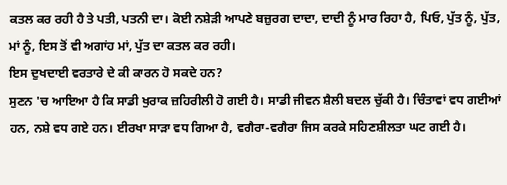ਕਤਲ ਕਰ ਰਹੀ ਹੈ ਤੇ ਪਤੀ, ਪਤਨੀ ਦਾ। ਕੋਈ ਨਸ਼ੇੜੀ ਆਪਣੇ ਬਜ਼ੁਰਗ ਦਾਦਾ, ਦਾਦੀ ਨੂੰ ਮਾਰ ਰਿਹਾ ਹੈ, ਪਿਓ, ਪੁੱਤ ਨੂੰ, ਪੁੱਤ, ਮਾਂ ਨੂੰ, ਇਸ ਤੋਂ ਵੀ ਅਗਾਂਹ ਮਾਂ, ਪੁੱਤ ਦਾ ਕਤਲ ਕਰ ਰਹੀ।
ਇਸ ਦੁਖਦਾਈ ਵਰਤਾਰੇ ਦੇ ਕੀ ਕਾਰਨ ਹੋ ਸਕਦੇ ਹਨ?
ਸੁਣਨ 'ਚ ਆਇਆ ਹੈ ਕਿ ਸਾਡੀ ਖੁਰਾਕ ਜ਼ਹਿਰੀਲੀ ਹੋ ਗਈ ਹੈ। ਸਾਡੀ ਜੀਵਨ ਸ਼ੈਲੀ ਬਦਲ ਚੁੱਕੀ ਹੈ। ਚਿੰਤਾਵਾਂ ਵਧ ਗਈਆਂ ਹਨ, ਨਸ਼ੇ ਵਧ ਗਏ ਹਨ। ਈਰਖਾ ਸਾੜਾ ਵਧ ਗਿਆ ਹੈ, ਵਗੈਰਾ-ਵਗੈਰਾ ਜਿਸ ਕਰਕੇ ਸਹਿਣਸ਼ੀਲਤਾ ਘਟ ਗਈ ਹੈ।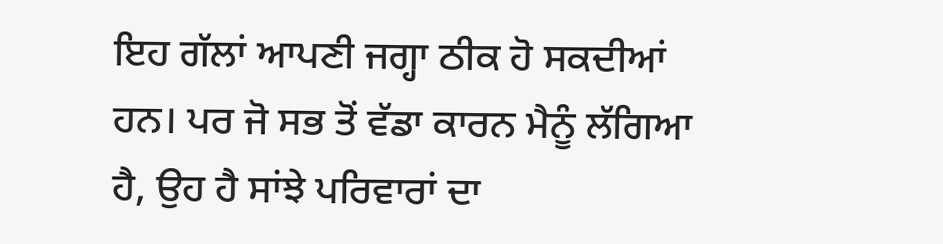ਇਹ ਗੱਲਾਂ ਆਪਣੀ ਜਗ੍ਹਾ ਠੀਕ ਹੋ ਸਕਦੀਆਂ ਹਨ। ਪਰ ਜੋ ਸਭ ਤੋਂ ਵੱਡਾ ਕਾਰਨ ਮੈਨੂੰ ਲੱਗਿਆ ਹੈ, ਉਹ ਹੈ ਸਾਂਝੇ ਪਰਿਵਾਰਾਂ ਦਾ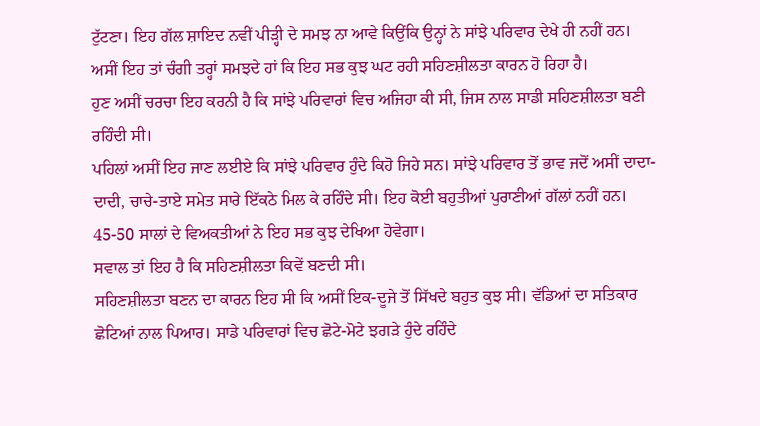ਟੁੱਟਣਾ। ਇਹ ਗੱਲ ਸ਼ਾਇਦ ਨਵੀਂ ਪੀੜ੍ਹੀ ਦੇ ਸਮਝ ਨਾ ਆਵੇ ਕਿਉਂਕਿ ਉਨ੍ਹਾਂ ਨੇ ਸਾਂਝੇ ਪਰਿਵਾਰ ਦੇਖੇ ਹੀ ਨਹੀਂ ਹਨ।
ਅਸੀਂ ਇਹ ਤਾਂ ਚੰਗੀ ਤਰ੍ਹਾਂ ਸਮਝਦੇ ਹਾਂ ਕਿ ਇਹ ਸਭ ਕੁਝ ਘਟ ਰਹੀ ਸਹਿਣਸ਼ੀਲਤਾ ਕਾਰਨ ਹੋ ਰਿਹਾ ਹੈ।
ਹੁਣ ਅਸੀਂ ਚਰਚਾ ਇਹ ਕਰਨੀ ਹੈ ਕਿ ਸਾਂਝੇ ਪਰਿਵਾਰਾਂ ਵਿਚ ਅਜਿਹਾ ਕੀ ਸੀ, ਜਿਸ ਨਾਲ ਸਾਡੀ ਸਹਿਣਸ਼ੀਲਤਾ ਬਣੀ ਰਹਿੰਦੀ ਸੀ।
ਪਹਿਲਾਂ ਅਸੀਂ ਇਹ ਜਾਣ ਲਈਏ ਕਿ ਸਾਂਝੇ ਪਰਿਵਾਰ ਹੁੰਦੇ ਕਿਹੋ ਜਿਹੇ ਸਨ। ਸਾਂਝੇ ਪਰਿਵਾਰ ਤੋਂ ਭਾਵ ਜਦੋਂ ਅਸੀਂ ਦਾਦਾ-ਦਾਦੀ, ਚਾਚੇ-ਤਾਏ ਸਮੇਤ ਸਾਰੇ ਇੱਕਠੇ ਮਿਲ ਕੇ ਰਹਿੰਦੇ ਸੀ। ਇਹ ਕੋਈ ਬਹੁਤੀਆਂ ਪੁਰਾਣੀਆਂ ਗੱਲਾਂ ਨਹੀਂ ਹਨ। 45-50 ਸਾਲਾਂ ਦੇ ਵਿਅਕਤੀਆਂ ਨੇ ਇਹ ਸਭ ਕੁਝ ਦੇਖਿਆ ਹੋਵੇਗਾ।
ਸਵਾਲ ਤਾਂ ਇਹ ਹੈ ਕਿ ਸਹਿਣਸ਼ੀਲਤਾ ਕਿਵੇਂ ਬਣਦੀ ਸੀ।
ਸਹਿਣਸ਼ੀਲਤਾ ਬਣਨ ਦਾ ਕਾਰਨ ਇਹ ਸੀ ਕਿ ਅਸੀਂ ਇਕ-ਦੂਜੇ ਤੋਂ ਸਿੱਖਦੇ ਬਹੁਤ ਕੁਝ ਸੀ। ਵੱਡਿਆਂ ਦਾ ਸਤਿਕਾਰ ਛੋਟਿਆਂ ਨਾਲ ਪਿਆਰ। ਸਾਡੇ ਪਰਿਵਾਰਾਂ ਵਿਚ ਛੋਟੇ-ਮੋਟੇ ਝਗੜੇ ਹੁੰਦੇ ਰਹਿੰਦੇ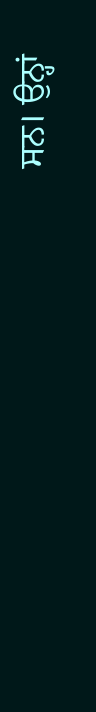ਸਨ। ਉਨ੍ਹਾਂ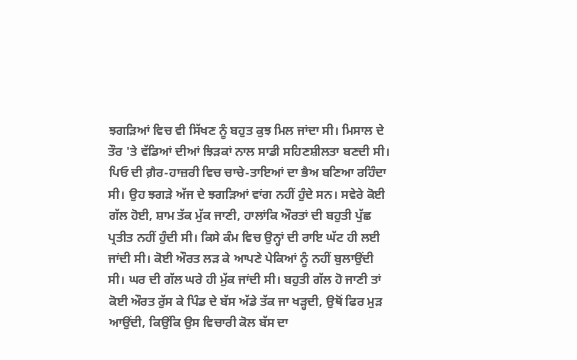ਝਗੜਿਆਂ ਵਿਚ ਵੀ ਸਿੱਖਣ ਨੂੰ ਬਹੁਤ ਕੁਝ ਮਿਲ ਜਾਂਦਾ ਸੀ। ਮਿਸਾਲ ਦੇ ਤੌਰ 'ਤੇ ਵੱਡਿਆਂ ਦੀਆਂ ਝਿੜਕਾਂ ਨਾਲ ਸਾਡੀ ਸਹਿਣਸ਼ੀਲਤਾ ਬਣਦੀ ਸੀ। ਪਿਓ ਦੀ ਗ਼ੈਰ-ਹਾਜ਼ਰੀ ਵਿਚ ਚਾਚੇ-ਤਾਇਆਂ ਦਾ ਭੈਅ ਬਣਿਆ ਰਹਿੰਦਾ ਸੀ। ਉਹ ਝਗੜੇ ਅੱਜ ਦੇ ਝਗੜਿਆਂ ਵਾਂਗ ਨਹੀਂ ਹੁੰਦੇ ਸਨ। ਸਵੇਰੇ ਕੋਈ ਗੱਲ ਹੋਈ, ਸ਼ਾਮ ਤੱਕ ਮੁੱਕ ਜਾਣੀ, ਹਾਲਾਂਕਿ ਔਰਤਾਂ ਦੀ ਬਹੁਤੀ ਪੁੱਛ ਪ੍ਰਤੀਤ ਨਹੀਂ ਹੁੰਦੀ ਸੀ। ਕਿਸੇ ਕੰਮ ਵਿਚ ਉਨ੍ਹਾਂ ਦੀ ਰਾਇ ਘੱਟ ਹੀ ਲਈ ਜਾਂਦੀ ਸੀ। ਕੋਈ ਔਰਤ ਲੜ ਕੇ ਆਪਣੇ ਪੇਕਿਆਂ ਨੂੰ ਨਹੀਂ ਬੁਲਾਉਂਦੀ ਸੀ। ਘਰ ਦੀ ਗੱਲ ਘਰੇ ਹੀ ਮੁੱਕ ਜਾਂਦੀ ਸੀ। ਬਹੁਤੀ ਗੱਲ ਹੋ ਜਾਣੀ ਤਾਂ ਕੋਈ ਔਰਤ ਰੁੱਸ ਕੇ ਪਿੰਡ ਦੇ ਬੱਸ ਅੱਡੇ ਤੱਕ ਜਾ ਖੜ੍ਹਦੀ, ਉਥੋਂ ਫਿਰ ਮੁੜ ਆਉਂਦੀ, ਕਿਉਂਕਿ ਉਸ ਵਿਚਾਰੀ ਕੋਲ ਬੱਸ ਦਾ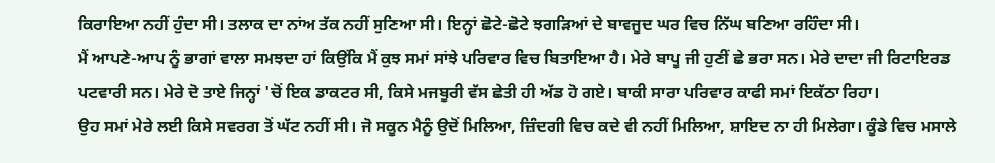ਕਿਰਾਇਆ ਨਹੀਂ ਹੁੰਦਾ ਸੀ। ਤਲਾਕ ਦਾ ਨਾਂਅ ਤੱਕ ਨਹੀਂ ਸੁਣਿਆ ਸੀ। ਇਨ੍ਹਾਂ ਛੋਟੇ-ਛੋਟੇ ਝਗੜਿਆਂ ਦੇ ਬਾਵਜੂਦ ਘਰ ਵਿਚ ਨਿੱਘ ਬਣਿਆ ਰਹਿੰਦਾ ਸੀ।
ਮੈਂ ਆਪਣੇ-ਆਪ ਨੂੰ ਭਾਗਾਂ ਵਾਲਾ ਸਮਝਦਾ ਹਾਂ ਕਿਉਂਕਿ ਮੈਂ ਕੁਝ ਸਮਾਂ ਸਾਂਝੇ ਪਰਿਵਾਰ ਵਿਚ ਬਿਤਾਇਆ ਹੈ। ਮੇਰੇ ਬਾਪੂ ਜੀ ਹੁਣੀਂ ਛੇ ਭਰਾ ਸਨ। ਮੇਰੇ ਦਾਦਾ ਜੀ ਰਿਟਾਇਰਡ ਪਟਵਾਰੀ ਸਨ। ਮੇਰੇ ਦੋ ਤਾਏ ਜਿਨ੍ਹਾਂ 'ਚੋਂ ਇਕ ਡਾਕਟਰ ਸੀ, ਕਿਸੇ ਮਜਬੂਰੀ ਵੱਸ ਛੇਤੀ ਹੀ ਅੱਡ ਹੋ ਗਏ। ਬਾਕੀ ਸਾਰਾ ਪਰਿਵਾਰ ਕਾਫੀ ਸਮਾਂ ਇਕੱਠਾ ਰਿਹਾ।
ਉਹ ਸਮਾਂ ਮੇਰੇ ਲਈ ਕਿਸੇ ਸਵਰਗ ਤੋਂ ਘੱਟ ਨਹੀਂ ਸੀ। ਜੋ ਸਕੂਨ ਮੈਨੂੰ ਉਦੋਂ ਮਿਲਿਆ, ਜ਼ਿੰਦਗੀ ਵਿਚ ਕਦੇ ਵੀ ਨਹੀਂ ਮਿਲਿਆ, ਸ਼ਾਇਦ ਨਾ ਹੀ ਮਿਲੇਗਾ। ਕੂੰਡੇ ਵਿਚ ਮਸਾਲੇ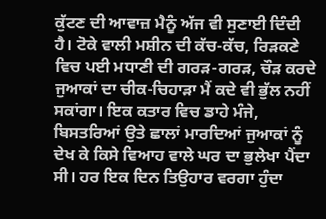ਕੁੱਟਣ ਦੀ ਆਵਾਜ਼ ਮੈਨੂੰ ਅੱਜ ਵੀ ਸੁਣਾਈ ਦਿੰਦੀ ਹੈ। ਟੋਕੇ ਵਾਲੀ ਮਸ਼ੀਨ ਦੀ ਕੱਚ-ਕੱਚ, ਰਿੜਕਣੇ ਵਿਚ ਪਈ ਮਧਾਣੀ ਦੀ ਗਰੜ-ਗਰੜ, ਚੌੜ ਕਰਦੇ ਜੁਆਕਾਂ ਦਾ ਚੀਕ-ਚਿਹਾੜਾ ਮੈਂ ਕਦੇ ਵੀ ਭੁੱਲ ਨਹੀਂ ਸਕਾਂਗਾ। ਇਕ ਕਤਾਰ ਵਿਚ ਡਾਹੇ ਮੰਜੇ, ਬਿਸਤਰਿਆਂ ਉਤੇ ਛਾਲਾਂ ਮਾਰਦਿਆਂ ਜੁਆਕਾਂ ਨੂੰ ਦੇਖ ਕੇ ਕਿਸੇ ਵਿਆਹ ਵਾਲੇ ਘਰ ਦਾ ਭੁਲੇਖਾ ਪੈਂਦਾ ਸੀ। ਹਰ ਇਕ ਦਿਨ ਤਿਉਹਾਰ ਵਰਗਾ ਹੁੰਦਾ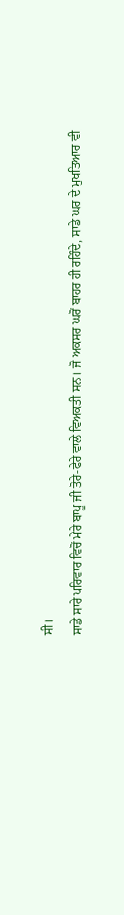ਸੀ।
ਸਾਡੇ ਸਾਰੇ ਪਰਿਵਾਰ ਵਿਚੋਂ ਮੇਰੇ ਬਾਪੂ ਜੀ ਤੋਰੇ-ਫੇਰੇ ਵਾਲੇ ਵਿਅਕਤੀ ਸਨ। ਜੋ ਅਕਸਰ ਘਰੋਂ ਬਾਹਰ ਹੀ ਰਹਿੰਦੇ, ਸਾਡੇ ਘਰ ਦੇ ਮੁਖਤਿਆਰ ਵੀ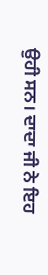ਉਹੀ ਸਨ। ਦਾਦਾ ਜੀ ਨੇ ਇਹ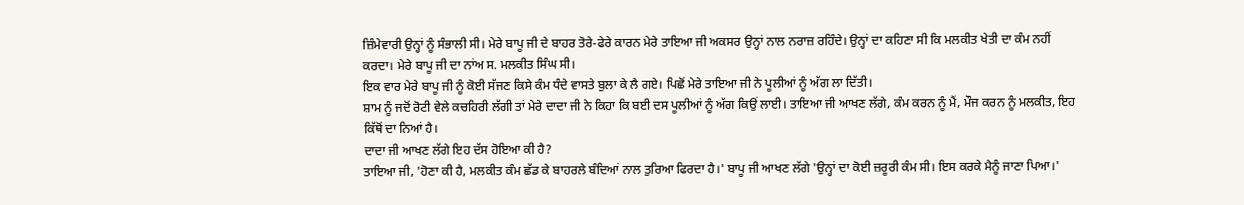ਜ਼ਿੰਮੇਵਾਰੀ ਉਨ੍ਹਾਂ ਨੂੰ ਸੰਭਾਲੀ ਸੀ। ਮੇਰੇ ਬਾਪੂ ਜੀ ਦੇ ਬਾਹਰ ਤੋਰੇ-ਫੇਰੇ ਕਾਰਨ ਮੇਰੇ ਤਾਇਆ ਜੀ ਅਕਸਰ ਉਨ੍ਹਾਂ ਨਾਲ ਨਰਾਜ਼ ਰਹਿੰਦੇ। ਉਨ੍ਹਾਂ ਦਾ ਕਹਿਣਾ ਸੀ ਕਿ ਮਲਕੀਤ ਖੇਤੀ ਦਾ ਕੰਮ ਨਹੀਂ ਕਰਦਾ। ਮੇਰੇ ਬਾਪੂ ਜੀ ਦਾ ਨਾਂਅ ਸ. ਮਲਕੀਤ ਸਿੰਘ ਸੀ।
ਇਕ ਵਾਰ ਮੇਰੇ ਬਾਪੂ ਜੀ ਨੂੰ ਕੋਈ ਸੱਜਣ ਕਿਸੇ ਕੰਮ ਧੰਦੇ ਵਾਸਤੇ ਬੁਲਾ ਕੇ ਲੈ ਗਏ। ਪਿਛੋਂ ਮੇਰੇ ਤਾਇਆ ਜੀ ਨੇ ਪੂਲੀਆਂ ਨੂੰ ਅੱਗ ਲਾ ਦਿੱਤੀ।
ਸ਼ਾਮ ਨੂੰ ਜਦੋਂ ਰੋਟੀ ਵੇਲੇ ਕਚਹਿਰੀ ਲੱਗੀ ਤਾਂ ਮੇਰੇ ਦਾਦਾ ਜੀ ਨੇ ਕਿਹਾ ਕਿ ਬਈ ਦਸ ਪੂਲੀਆਂ ਨੂੰ ਅੱਗ ਕਿਉਂ ਲਾਈ। ਤਾਇਆ ਜੀ ਆਖਣ ਲੱਗੇ, ਕੰਮ ਕਰਨ ਨੂੰ ਮੈਂ, ਮੌਜ ਕਰਨ ਨੂੰ ਮਲਕੀਤ, ਇਹ ਕਿੱਥੋਂ ਦਾ ਨਿਆਂ ਹੈ।
ਦਾਦਾ ਜੀ ਆਖਣ ਲੱਗੇ ਇਹ ਦੱਸ ਹੋਇਆ ਕੀ ਹੈ?
ਤਾਇਆ ਜੀ, 'ਹੋਣਾ ਕੀ ਹੈ, ਮਲਕੀਤ ਕੰਮ ਛੱਡ ਕੇ ਬਾਹਰਲੇ ਬੰਦਿਆਂ ਨਾਲ ਤੁਰਿਆ ਫਿਰਦਾ ਹੈ।' ਬਾਪੂ ਜੀ ਆਖਣ ਲੱਗੇ 'ਉਨ੍ਹਾਂ ਦਾ ਕੋਈ ਜ਼ਰੂਰੀ ਕੰਮ ਸੀ। ਇਸ ਕਰਕੇ ਮੈਨੂੰ ਜਾਣਾ ਪਿਆ।'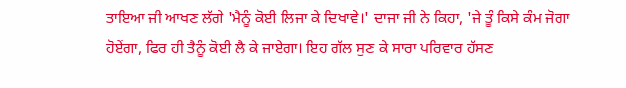ਤਾਇਆ ਜੀ ਆਖਣ ਲੱਗੇ 'ਮੈਨੂੰ ਕੋਈ ਲਿਜਾ ਕੇ ਦਿਖਾਵੇ।' ਦਾਜਾ ਜੀ ਨੇ ਕਿਹਾ, 'ਜੇ ਤੂੰ ਕਿਸੇ ਕੰਮ ਜੋਗਾ ਹੋਏਂਗਾ, ਫਿਰ ਹੀ ਤੈਨੂੰ ਕੋਈ ਲੈ ਕੇ ਜਾਏਗਾ। ਇਹ ਗੱਲ ਸੁਣ ਕੇ ਸਾਰਾ ਪਰਿਵਾਰ ਹੱਸਣ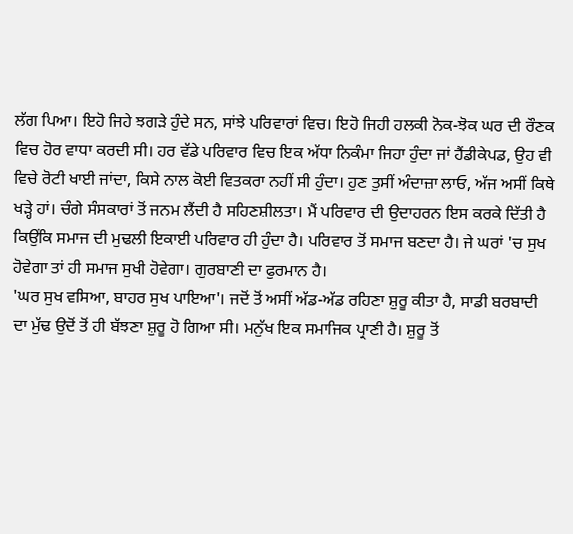ਲੱਗ ਪਿਆ। ਇਹੋ ਜਿਹੇ ਝਗੜੇ ਹੁੰਦੇ ਸਨ, ਸਾਂਝੇ ਪਰਿਵਾਰਾਂ ਵਿਚ। ਇਹੋ ਜਿਹੀ ਹਲਕੀ ਨੋਕ-ਝੋਕ ਘਰ ਦੀ ਰੌਣਕ ਵਿਚ ਹੋਰ ਵਾਧਾ ਕਰਦੀ ਸੀ। ਹਰ ਵੱਡੇ ਪਰਿਵਾਰ ਵਿਚ ਇਕ ਅੱਧਾ ਨਿਕੰਮਾ ਜਿਹਾ ਹੁੰਦਾ ਜਾਂ ਹੈਂਡੀਕੇਪਡ, ਉਹ ਵੀ ਵਿਚੇ ਰੋਟੀ ਖਾਈ ਜਾਂਦਾ, ਕਿਸੇ ਨਾਲ ਕੋਈ ਵਿਤਕਰਾ ਨਹੀਂ ਸੀ ਹੁੰਦਾ। ਹੁਣ ਤੁਸੀਂ ਅੰਦਾਜ਼ਾ ਲਾਓ, ਅੱਜ ਅਸੀਂ ਕਿਥੇ ਖੜ੍ਹੇ ਹਾਂ। ਚੰਗੇ ਸੰਸਕਾਰਾਂ ਤੋਂ ਜਨਮ ਲੈਂਦੀ ਹੈ ਸਹਿਣਸ਼ੀਲਤਾ। ਮੈਂ ਪਰਿਵਾਰ ਦੀ ਉਦਾਹਰਨ ਇਸ ਕਰਕੇ ਦਿੱਤੀ ਹੈ ਕਿਉਂਕਿ ਸਮਾਜ ਦੀ ਮੁਢਲੀ ਇਕਾਈ ਪਰਿਵਾਰ ਹੀ ਹੁੰਦਾ ਹੈ। ਪਰਿਵਾਰ ਤੋਂ ਸਮਾਜ ਬਣਦਾ ਹੈ। ਜੇ ਘਰਾਂ 'ਚ ਸੁਖ ਹੋਵੇਗਾ ਤਾਂ ਹੀ ਸਮਾਜ ਸੁਖੀ ਹੋਵੇਗਾ। ਗੁਰਬਾਣੀ ਦਾ ਫੁਰਮਾਨ ਹੈ।
'ਘਰ ਸੁਖ ਵਸਿਆ, ਬਾਹਰ ਸੁਖ ਪਾਇਆ'। ਜਦੋਂ ਤੋਂ ਅਸੀਂ ਅੱਡ-ਅੱਡ ਰਹਿਣਾ ਸ਼ੁਰੂ ਕੀਤਾ ਹੈ, ਸਾਡੀ ਬਰਬਾਦੀ ਦਾ ਮੁੱਢ ਉਦੋਂ ਤੋਂ ਹੀ ਬੱਝਣਾ ਸ਼ੁਰੂ ਹੋ ਗਿਆ ਸੀ। ਮਨੁੱਖ ਇਕ ਸਮਾਜਿਕ ਪ੍ਰਾਣੀ ਹੈ। ਸ਼ੁਰੂ ਤੋਂ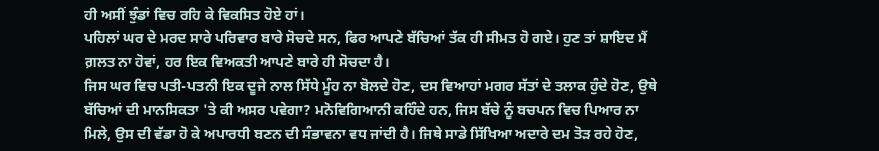ਹੀ ਅਸੀਂ ਝੁੰਡਾਂ ਵਿਚ ਰਹਿ ਕੇ ਵਿਕਸਿਤ ਹੋਏ ਹਾਂ।
ਪਹਿਲਾਂ ਘਰ ਦੇ ਮਰਦ ਸਾਰੇ ਪਰਿਵਾਰ ਬਾਰੇ ਸੋਚਦੇ ਸਨ, ਫਿਰ ਆਪਣੇ ਬੱਚਿਆਂ ਤੱਕ ਹੀ ਸੀਮਤ ਹੋ ਗਏ। ਹੁਣ ਤਾਂ ਸ਼ਾਇਦ ਮੈਂ ਗ਼ਲਤ ਨਾ ਹੋਵਾਂ, ਹਰ ਇਕ ਵਿਅਕਤੀ ਆਪਣੇ ਬਾਰੇ ਹੀ ਸੋਚਦਾ ਹੈ।
ਜਿਸ ਘਰ ਵਿਚ ਪਤੀ-ਪਤਨੀ ਇਕ ਦੂਜੇ ਨਾਲ ਸਿੱਧੇ ਮੂੰਹ ਨਾ ਬੋਲਦੇ ਹੋਣ, ਦਸ ਵਿਆਹਾਂ ਮਗਰ ਸੱਤਾਂ ਦੇ ਤਲਾਕ ਹੁੰਦੇ ਹੋਣ, ਉਥੇ ਬੱਚਿਆਂ ਦੀ ਮਾਨਸਿਕਤਾ 'ਤੇ ਕੀ ਅਸਰ ਪਵੇਗਾ? ਮਨੋਵਿਗਿਆਨੀ ਕਹਿੰਦੇ ਹਨ, ਜਿਸ ਬੱਚੇ ਨੂੰ ਬਚਪਨ ਵਿਚ ਪਿਆਰ ਨਾ ਮਿਲੇ, ਉਸ ਦੀ ਵੱਡਾ ਹੋ ਕੇ ਅਪਾਰਧੀ ਬਣਨ ਦੀ ਸੰਭਾਵਨਾ ਵਧ ਜਾਂਦੀ ਹੈ। ਜਿਥੇ ਸਾਡੇ ਸਿੱਖਿਆ ਅਦਾਰੇ ਦਮ ਤੋੜ ਰਹੇ ਹੋਣ,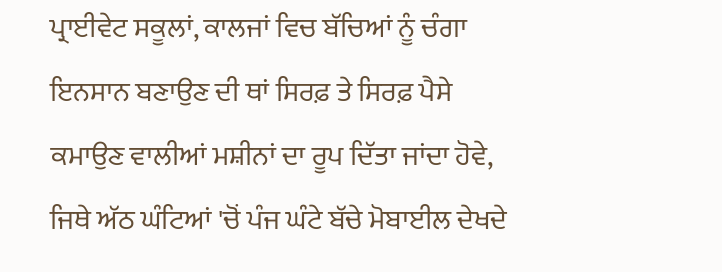ਪ੍ਰਾਈਵੇਟ ਸਕੂਲਾਂ, ਕਾਲਜਾਂ ਵਿਚ ਬੱਚਿਆਂ ਨੂੰ ਚੰਗਾ ਇਨਸਾਨ ਬਣਾਉਣ ਦੀ ਥਾਂ ਸਿਰਫ਼ ਤੇ ਸਿਰਫ਼ ਪੈਸੇ ਕਮਾਉਣ ਵਾਲੀਆਂ ਮਸ਼ੀਨਾਂ ਦਾ ਰੂਪ ਦਿੱਤਾ ਜਾਂਦਾ ਹੋਵੇ, ਜਿਥੇ ਅੱਠ ਘੰਟਿਆਂ 'ਚੋਂ ਪੰਜ ਘੰਟੇ ਬੱਚੇ ਮੋਬਾਈਲ ਦੇਖਦੇ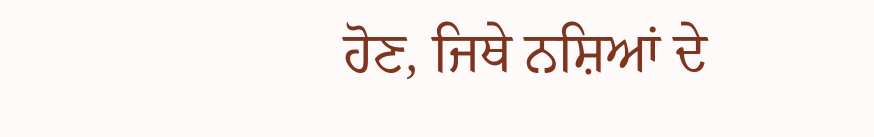ਹੋਣ, ਜਿਥੇ ਨਸ਼ਿਆਂ ਦੇ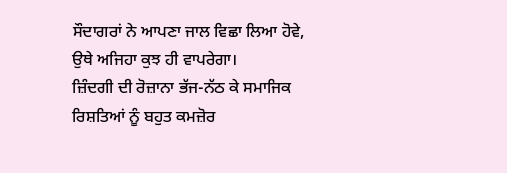ਸੌਦਾਗਰਾਂ ਨੇ ਆਪਣਾ ਜਾਲ ਵਿਛਾ ਲਿਆ ਹੋਵੇ, ਉਥੇ ਅਜਿਹਾ ਕੁਝ ਹੀ ਵਾਪਰੇਗਾ।
ਜ਼ਿੰਦਗੀ ਦੀ ਰੋਜ਼ਾਨਾ ਭੱਜ-ਨੱਠ ਕੇ ਸਮਾਜਿਕ ਰਿਸ਼ਤਿਆਂ ਨੂੰ ਬਹੁਤ ਕਮਜ਼ੋਰ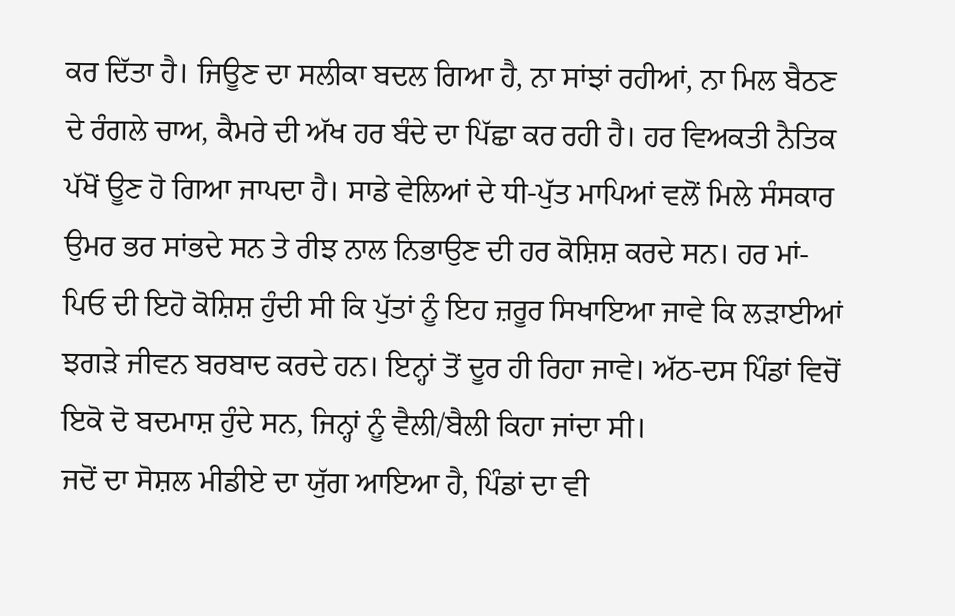ਕਰ ਦਿੱਤਾ ਹੈ। ਜਿਊਣ ਦਾ ਸਲੀਕਾ ਬਦਲ ਗਿਆ ਹੈ, ਨਾ ਸਾਂਝਾਂ ਰਹੀਆਂ, ਨਾ ਮਿਲ ਬੈਠਣ ਦੇ ਰੰਗਲੇ ਚਾਅ, ਕੈਮਰੇ ਦੀ ਅੱਖ ਹਰ ਬੰਦੇ ਦਾ ਪਿੱਛਾ ਕਰ ਰਹੀ ਹੈ। ਹਰ ਵਿਅਕਤੀ ਨੈਤਿਕ ਪੱਖੋਂ ਊਣ ਹੋ ਗਿਆ ਜਾਪਦਾ ਹੈ। ਸਾਡੇ ਵੇਲਿਆਂ ਦੇ ਧੀ-ਪੁੱਤ ਮਾਪਿਆਂ ਵਲੋਂ ਮਿਲੇ ਸੰਸਕਾਰ ਉਮਰ ਭਰ ਸਾਂਭਦੇ ਸਨ ਤੇ ਰੀਝ ਨਾਲ ਨਿਭਾਉਣ ਦੀ ਹਰ ਕੋਸ਼ਿਸ਼ ਕਰਦੇ ਸਨ। ਹਰ ਮਾਂ-ਪਿਓ ਦੀ ਇਹੋ ਕੋਸ਼ਿਸ਼ ਹੁੰਦੀ ਸੀ ਕਿ ਪੁੱਤਾਂ ਨੂੰ ਇਹ ਜ਼ਰੂਰ ਸਿਖਾਇਆ ਜਾਵੇ ਕਿ ਲੜਾਈਆਂ ਝਗੜੇ ਜੀਵਨ ਬਰਬਾਦ ਕਰਦੇ ਹਨ। ਇਨ੍ਹਾਂ ਤੋਂ ਦੂਰ ਹੀ ਰਿਹਾ ਜਾਵੇ। ਅੱਠ-ਦਸ ਪਿੰਡਾਂ ਵਿਚੋਂ ਇਕੋ ਦੋ ਬਦਮਾਸ਼ ਹੁੰਦੇ ਸਨ, ਜਿਨ੍ਹਾਂ ਨੂੰ ਵੈਲੀ/ਬੈਲੀ ਕਿਹਾ ਜਾਂਦਾ ਸੀ।
ਜਦੋਂ ਦਾ ਸੋਸ਼ਲ ਮੀਡੀਏ ਦਾ ਯੁੱਗ ਆਇਆ ਹੈ, ਪਿੰਡਾਂ ਦਾ ਵੀ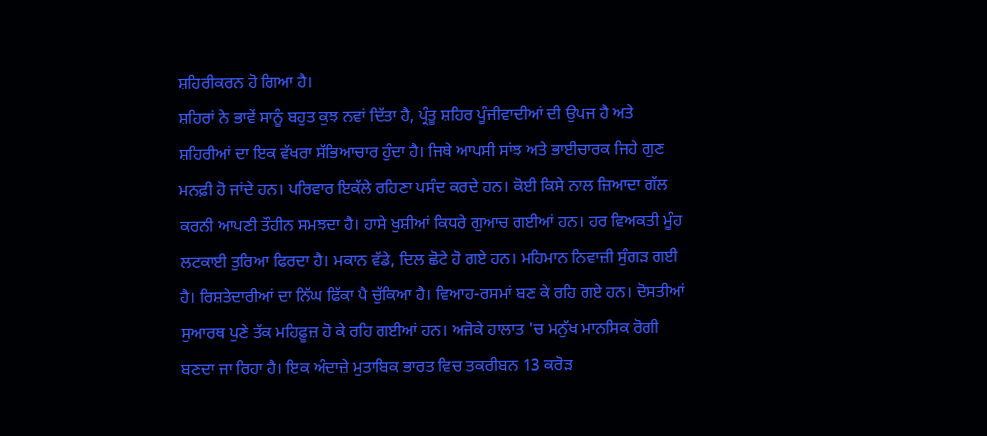ਸ਼ਹਿਰੀਕਰਨ ਹੋ ਗਿਆ ਹੈ।
ਸ਼ਹਿਰਾਂ ਨੇ ਭਾਵੇਂ ਸਾਨੂੰ ਬਹੁਤ ਕੁਝ ਨਵਾਂ ਦਿੱਤਾ ਹੈ, ਪ੍ਰੰਤੂ ਸ਼ਹਿਰ ਪੂੰਜੀਵਾਦੀਆਂ ਦੀ ਉਪਜ ਹੈ ਅਤੇ ਸ਼ਹਿਰੀਆਂ ਦਾ ਇਕ ਵੱਖਰਾ ਸੱਭਿਆਚਾਰ ਹੁੰਦਾ ਹੈ। ਜਿਥੇ ਆਪਸੀ ਸਾਂਝ ਅਤੇ ਭਾਈਚਾਰਕ ਜਿਹੇ ਗੁਣ ਮਨਫ਼ੀ ਹੋ ਜਾਂਦੇ ਹਨ। ਪਰਿਵਾਰ ਇਕੱਲੇ ਰਹਿਣਾ ਪਸੰਦ ਕਰਦੇ ਹਨ। ਕੋਈ ਕਿਸੇ ਨਾਲ ਜ਼ਿਆਦਾ ਗੱਲ ਕਰਨੀ ਆਪਣੀ ਤੌਹੀਨ ਸਮਝਦਾ ਹੈ। ਹਾਸੇ ਖੁਸ਼ੀਆਂ ਕਿਧਰੇ ਗੁਆਚ ਗਈਆਂ ਹਨ। ਹਰ ਵਿਅਕਤੀ ਮੂੰਹ ਲਟਕਾਈ ਤੁਰਿਆ ਫਿਰਦਾ ਹੈ। ਮਕਾਨ ਵੱਡੇ, ਦਿਲ ਛੋਟੇ ਹੋ ਗਏ ਹਨ। ਮਹਿਮਾਨ ਨਿਵਾਜ਼ੀ ਸੁੰਗੜ ਗਈ ਹੈ। ਰਿਸ਼ਤੇਦਾਰੀਆਂ ਦਾ ਨਿੱਘ ਫਿੱਕਾ ਪੈ ਚੁੱਕਿਆ ਹੈ। ਵਿਆਹ-ਰਸਮਾਂ ਬਣ ਕੇ ਰਹਿ ਗਏ ਹਨ। ਦੋਸਤੀਆਂ ਸੁਆਰਥ ਪੁਣੇ ਤੱਕ ਮਹਿਫ਼ੂਜ਼ ਹੋ ਕੇ ਰਹਿ ਗਈਆਂ ਹਨ। ਅਜੋਕੇ ਹਾਲਾਤ 'ਚ ਮਨੁੱਖ ਮਾਨਸਿਕ ਰੋਗੀ ਬਣਦਾ ਜਾ ਰਿਹਾ ਹੈ। ਇਕ ਅੰਦਾਜ਼ੇ ਮੁਤਾਬਿਕ ਭਾਰਤ ਵਿਚ ਤਕਰੀਬਨ 13 ਕਰੋੜ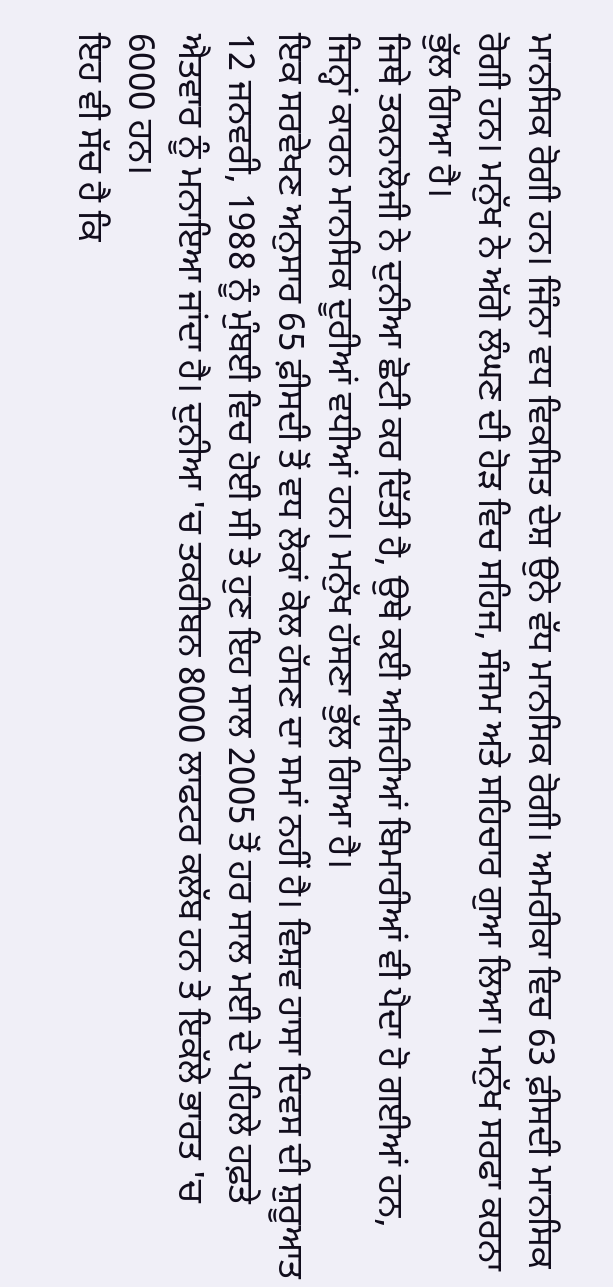ਮਾਨਸਿਕ ਰੋਗੀ ਹਨ। ਜਿੰਨਾ ਵਧ ਵਿਕਸਿਤ ਦੇਸ਼ ਉਨੇ ਵੱਧ ਮਾਨਸਿਕ ਰੋਗੀ। ਅਮਰੀਕਾ ਵਿਚ 63 ਫ਼ੀਸਦੀ ਮਾਨਸਿਕ ਰੋਗੀ ਹਨ। ਮਨੁੱਖ ਨੇ ਅੱਗੇ ਲੰਘਣ ਦੀ ਹੋੜ ਵਿਚ ਸਹਿਜ, ਸੰਜਮ ਅਤੇ ਸਹਿਚਾਰ ਗੁਆ ਲਿਆ। ਮਨੁੱਖ ਸਰਫਾ ਕਰਨਾ ਭੁੱਲ ਗਿਆ ਹੈ।
ਜਿਥੇ ਤਕਨਾਲੋਜੀ ਨੇ ਦੁਨੀਆ ਛੋਟੀ ਕਰ ਦਿੱਤੀ ਹੈ, ਉਥੇ ਕਈ ਅਜਿਹੀਆਂ ਬਿਮਾਰੀਆਂ ਵੀ ਪੈਦਾ ਹੋ ਗਈਆਂ ਹਨ, ਜਿਨ੍ਹਾਂ ਕਾਰਨ ਮਾਨਸਿਕ ਦੂਰੀਆਂ ਵਧੀਆਂ ਹਨ। ਮਨੁੱਖ ਹੱਸਣਾ ਭੁੱਲ ਗਿਆ ਹੈ।
ਇਕ ਸਰਵੇਖਣ ਅਨੁਸਾਰ 65 ਫ਼ੀਸਦੀ ਤੋਂ ਵਧ ਲੋਕਾਂ ਕੋਲ ਹੱਸਣ ਦਾ ਸਮਾਂ ਨਹੀਂ ਹੈ। ਵਿਸ਼ਵ ਹਾਸਾ ਦਿਵਸ ਦੀ ਸ਼ੁਰੂਆਤ 12 ਜਨਵਰੀ, 1988 ਨੂੰ ਮੁੰਬਈ ਵਿਚ ਹੋਈ ਸੀ ਤੇ ਹੁਣ ਇਹ ਸਾਲ 2005 ਤੋਂ ਹਰ ਸਾਲ ਮਈ ਦੇ ਪਹਿਲੇ ਹਫ਼ਤੇ ਐਤਵਾਰ ਨੂੰ ਮਨਾਇਆ ਜਾਂਦਾ ਹੈ। ਦੁਨੀਆ 'ਚ ਤਕਰੀਬਨ 8000 ਲਾਫਟਰ ਕਲੱਬ ਹਨ ਤੇ ਇਕੱਲੇ ਭਾਰਤ 'ਚ 6000 ਹਨ।
ਇਹ ਵੀ ਸੱਚ ਹੈ ਕਿ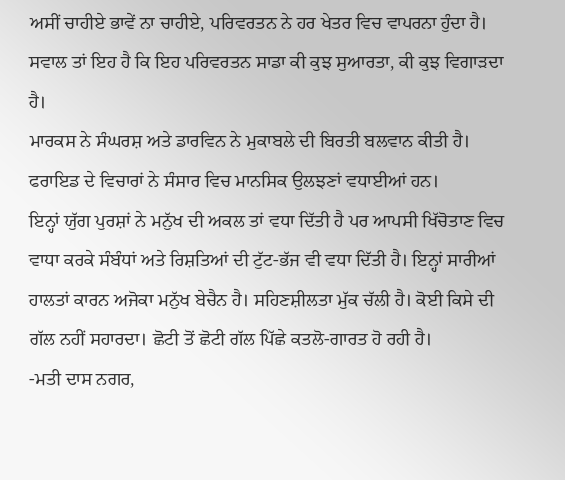ਅਸੀਂ ਚਾਹੀਏ ਭਾਵੇਂ ਨਾ ਚਾਹੀਏ, ਪਰਿਵਰਤਨ ਨੇ ਹਰ ਖੇਤਰ ਵਿਚ ਵਾਪਰਨਾ ਹੁੰਦਾ ਹੈ। ਸਵਾਲ ਤਾਂ ਇਹ ਹੈ ਕਿ ਇਹ ਪਰਿਵਰਤਨ ਸਾਡਾ ਕੀ ਕੁਝ ਸੁਆਰਤਾ, ਕੀ ਕੁਝ ਵਿਗਾੜਦਾ ਹੈ।
ਮਾਰਕਸ ਨੇ ਸੰਘਰਸ਼ ਅਤੇ ਡਾਰਵਿਨ ਨੇ ਮੁਕਾਬਲੇ ਦੀ ਬਿਰਤੀ ਬਲਵਾਨ ਕੀਤੀ ਹੈ। ਫਰਾਇਡ ਦੇ ਵਿਚਾਰਾਂ ਨੇ ਸੰਸਾਰ ਵਿਚ ਮਾਨਸਿਕ ਉਲਝਣਾਂ ਵਧਾਈਆਂ ਹਨ।
ਇਨ੍ਹਾਂ ਯੁੱਗ ਪੁਰਸ਼ਾਂ ਨੇ ਮਨੁੱਖ ਦੀ ਅਕਲ ਤਾਂ ਵਧਾ ਦਿੱਤੀ ਹੈ ਪਰ ਆਪਸੀ ਖਿੱਚੋਤਾਣ ਵਿਚ ਵਾਧਾ ਕਰਕੇ ਸੰਬੰਧਾਂ ਅਤੇ ਰਿਸ਼ਤਿਆਂ ਦੀ ਟੁੱਟ-ਭੱਜ ਵੀ ਵਧਾ ਦਿੱਤੀ ਹੈ। ਇਨ੍ਹਾਂ ਸਾਰੀਆਂ ਹਾਲਤਾਂ ਕਾਰਨ ਅਜੋਕਾ ਮਨੁੱਖ ਬੇਚੈਨ ਹੈ। ਸਹਿਣਸ਼ੀਲਤਾ ਮੁੱਕ ਚੱਲੀ ਹੈ। ਕੋਈ ਕਿਸੇ ਦੀ ਗੱਲ ਨਹੀਂ ਸਹਾਰਦਾ। ਛੋਟੀ ਤੋਂ ਛੋਟੀ ਗੱਲ ਪਿੱਛੇ ਕਤਲੋ-ਗਾਰਤ ਹੋ ਰਹੀ ਹੈ।
-ਮਤੀ ਦਾਸ ਨਗਰ,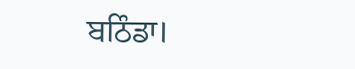ਬਠਿੰਡਾ।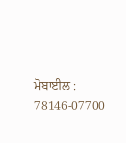ਮੋਬਾਈਲ : 78146-07700